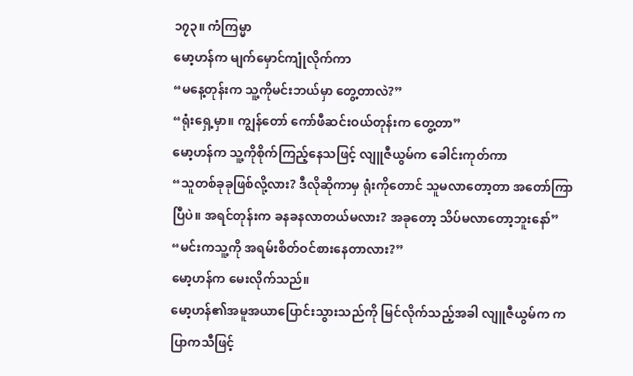၁၇၃။ ကံကြမ္မာ
မော့ဟန်က မျက်မှောင်ကျုံလိုက်ကာ
“မနေ့တုန်းက သူ့ကိုမင်းဘယ်မှာ တွေ့တာလဲ?”
“ရုံးရှေ့မှာ။ ကျွန်တော် ကော်ဖီဆင်းဝယ်တုန်းက တွေ့တာ”
မော့ဟန်က သူ့ကိုစိုက်ကြည့်နေသဖြင့် လျူဇီယွမ်က ခေါင်းကုတ်ကာ
“သူတစ်ခုခုဖြစ်လို့လား? ဒီလိုဆိုကာမှ ရုံးကိုတောင် သူမလာတော့တာ အတော်ကြာပြီပဲ။ အရင်တုန်းက ခနခနလာတယ်မလား? အခုတော့ သိပ်မလာတော့ဘူးနော်”
“မင်းကသူ့ကို အရမ်းစိတ်ဝင်စားနေတာလား?”
မော့ဟန်က မေးလိုက်သည်။
မော့ဟန်၏အမူအယာပြောင်းသွားသည်ကို မြင်လိုက်သည့်အခါ လျူဇီယွမ်က ကပြာကသီဖြင့်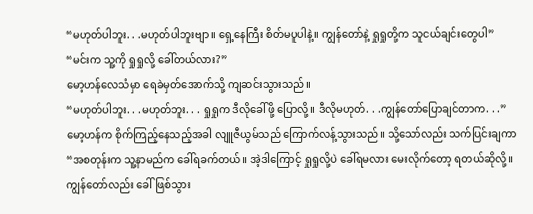“မဟုတ်ပါဘူး. . .မဟုတ်ပါဘူးဗျာ။ ရှေ့နေကြီး စိတ်မပူပါနဲ့။ ကျွန်တော်နဲ့ ရှုရှုတို့က သူငယ်ချင်းတွေပါ”
“မင်းက သူ့ကို ရှုရှုလို့ ခေါ်တယ်လား?”
မော့ဟန်လေသံမှာ ရေခဲမှတ်အောက်သို့ ကျဆင်းသွားသည်။
“မဟုတ်ပါဘူး. . .မဟုတ်ဘူး. . . ရှုရှုက ဒီလိုခေါ်ဖို့ ပြောလို့။ ဒီလိုမဟုတ်. . .ကျွန်တော်ပြောချင်တာက. . .”
မော့ဟန်က စိုက်ကြည့်နေသည့်အခါ လျူဇီယွမ်သည် ကြောက်လန့်သွားသည်။ သို့သော်လည်း သက်ပြင်းချကာ
“အစတုန်းက သူ့နာမည်က ခေါ်ရခက်တယ်။ အဲ့ဒါကြောင့် ရှုရှုလို့ပဲ ခေါ်ရမလား မေးလိုက်တော့ ရတယ်ဆိုလို့။ ကျွန်တော်လည်း ခေါ်ဖြစ်သွား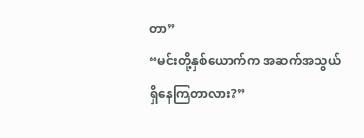တာ”
“မင်းတို့နှစ်ယောက်က အဆက်အသွယ်ရှိနေကြတာလား?”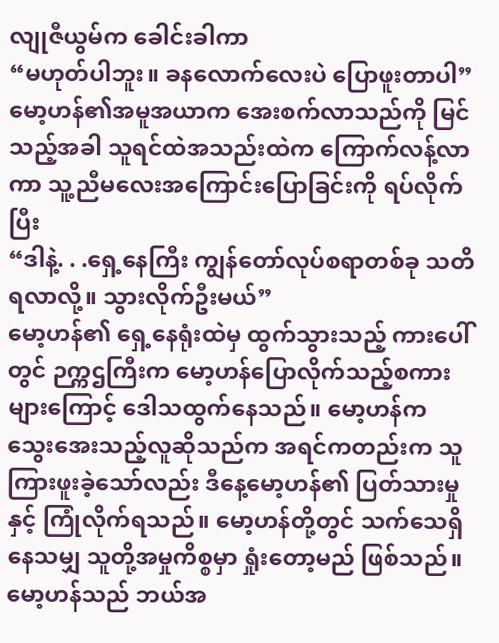လျုဇီယွမ်က ခေါင်းခါကာ
“မဟုတ်ပါဘူး။ ခနလောက်လေးပဲ ပြောဖူးတာပါ”
မော့ဟန်၏အမူအယာက အေးစက်လာသည်ကို မြင်သည့်အခါ သူရင်ထဲအသည်းထဲက ကြောက်လန့်လာကာ သူ့ညီမလေးအကြောင်းပြောခြင်းကို ရပ်လိုက်ပြီး
“ဒါနဲ့. . .ရှေ့နေကြီး ကျွန်တော်လုပ်စရာတစ်ခု သတိရလာလို့။ သွားလိုက်ဦးမယ်”
မော့ဟန်၏ ရှေ့နေရုံးထဲမှ ထွက်သွားသည့် ကားပေါ်တွင် ဉက္ကဌကြီးက မော့ဟန်ပြောလိုက်သည့်စကားများကြောင့် ဒေါသထွက်နေသည်။ မော့ဟန်က သွေးအေးသည့်လူဆိုသည်က အရင်ကတည်းက သူကြားဖူးခဲ့သော်လည်း ဒီနေ့မော့ဟန်၏ ပြတ်သားမှုနှင့် ကြုံလိုက်ရသည်။ မော့ဟန်တို့တွင် သက်သေရှိနေသမျှ သူတို့အမှုကိစ္စမှာ ရှုံးတော့မည် ဖြစ်သည်။ မော့ဟန်သည် ဘယ်အ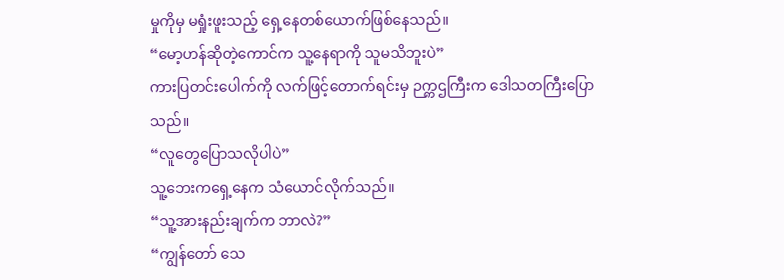မှုကိုမှ မရှုံးဖူးသည့် ရှေ့နေတစ်ယောက်ဖြစ်နေသည်။
“မော့ဟန်ဆိုတဲ့ကောင်က သူ့နေရာကို သူမသိဘူးပဲ”
ကားပြတင်းပေါက်ကို လက်ဖြင့်တောက်ရင်းမှ ဉက္ကဌကြီးက ဒေါသတကြီးပြောသည်။
“လူတွေပြောသလိုပါပဲ”
သူ့ဘေးကရှေ့နေက သံယောင်လိုက်သည်။
“သူ့အားနည်းချက်က ဘာလဲ?”
“ကျွန်တော် သေ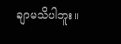ချာမသိပါဘူး။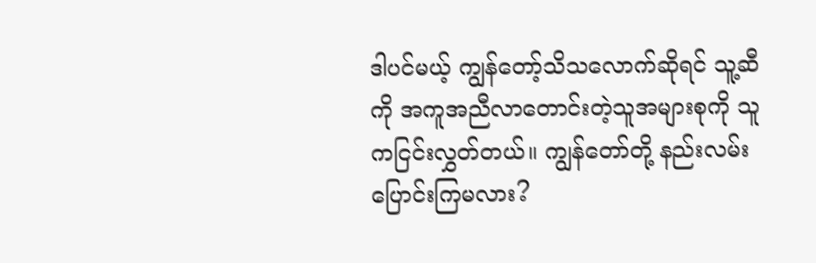ဒါပင်မယ့် ကျွန်တော့်သိသလောက်ဆိုရင် သူ့ဆီကို အကူအညီလာတောင်းတဲ့သူအများစုကို သူကငြင်းလွှတ်တယ်။ ကျွန်တော်တို့ နည်းလမ်းပြောင်းကြမလား?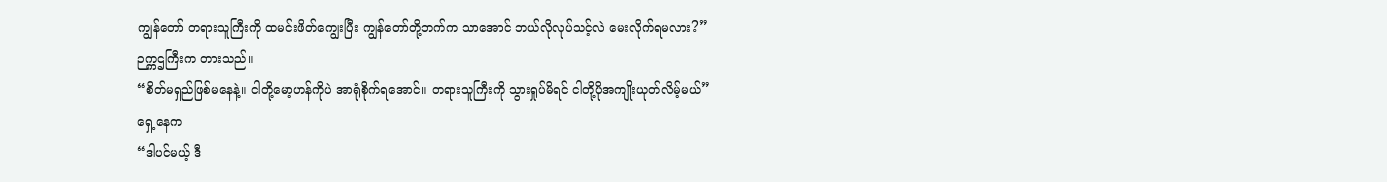ကျွန်တော် တရားသူကြီးကို ထမင်းဖိတ်ကျွေးပြီး ကျွန်တော်တို့ဘက်က သာအောင် ဘယ်လိုလုပ်သင့်လဲ မေးလိုက်ရမလား?”
ဉက္ကဌကြီးက တားသည်။
“စိတ်မရှည်ဖြစ်မနေနဲ့။ ငါတို့မော့ဟန်ကိုပဲ အာရုံစိုက်ရအောင်။ တရားသူကြီးကို သွားရှုပ်မိရင် ငါတို့ပိုအကျိုးယုတ်လိမ့်မယ်”
ရှေ့နေက
“ဒါပင်မယ့် ဒီ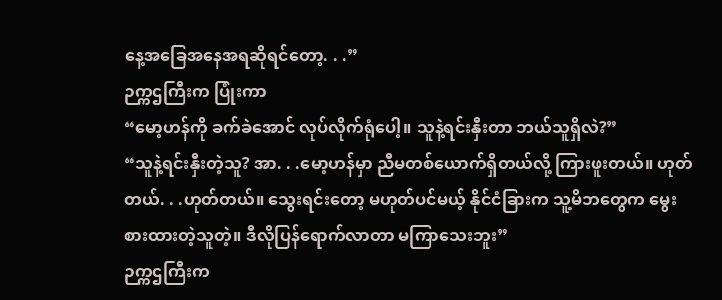နေ့အခြေအနေအရဆိုရင်တော့. . .”
ဉက္ကဌကြီးက ပြုံးကာ
“မော့ဟန်ကို ခက်ခဲအောင် လုပ်လိုက်ရုံပေါ့။ သူနဲ့ရင်းနှီးတာ ဘယ်သူရှိလဲ?”
“သူနဲ့ရင်းနှီးတဲ့သူ? အာ. . .မော့ဟန်မှာ ညီမတစ်ယောက်ရှိတယ်လို့ ကြားဖူးတယ်။ ဟုတ်တယ်. . .ဟုတ်တယ်။ သွေးရင်းတော့ မဟုတ်ပင်မယ့် နိုင်ငံခြားက သူ့မိဘတွေက မွေးစားထားတဲ့သူတဲ့။ ဒီလိုပြန်ရောက်လာတာ မကြာသေးဘူး”
ဉက္ကဌကြီးက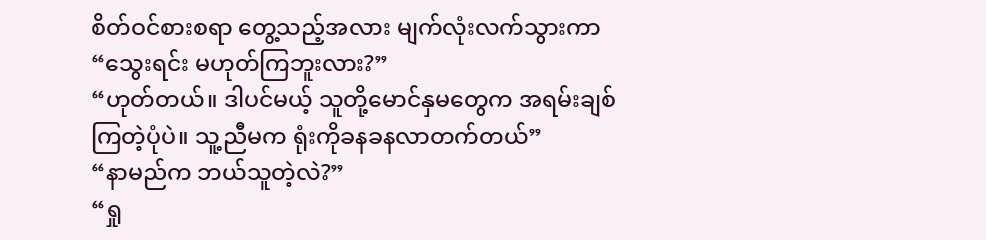စိတ်ဝင်စားစရာ တွေ့သည့်အလား မျက်လုံးလက်သွားကာ
“သွေးရင်း မဟုတ်ကြဘူးလား?”
“ဟုတ်တယ်။ ဒါပင်မယ့် သူတို့မောင်နှမတွေက အရမ်းချစ်ကြတဲ့ပုံပဲ။ သူ့ညီမက ရုံးကိုခနခနလာတက်တယ်”
“နာမည်က ဘယ်သူတဲ့လဲ?”
“ရှု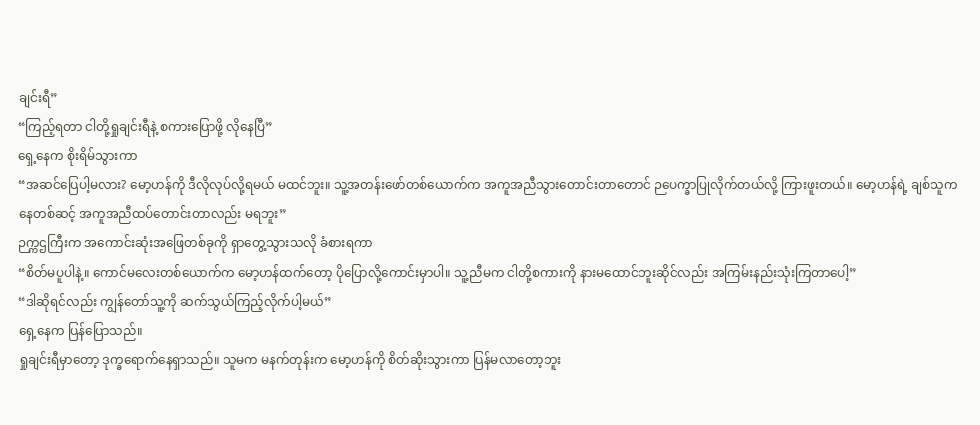ချင်းရီ”
“ကြည့်ရတာ ငါတို့ရှုချင်းရီနဲ့ စကားပြောဖို့ လိုနေပြီ”
ရှေ့နေက စိုးရိမ်သွားကာ
“အဆင်ပြေပါ့မလား? မော့ဟန်ကို ဒီလိုလုပ်လို့ရမယ် မထင်ဘူး။ သူ့အတန်းဖော်တစ်ယောက်က အကူအညီသွားတောင်းတာတောင် ဉပေက္ခာပြုလိုက်တယ်လို့ ကြားဖူးတယ်။ မော့ဟန်ရဲ့ ချစ်သူကနေတစ်ဆင့် အကူအညီထပ်တောင်းတာလည်း မရဘူး”
ဉက္ကဌကြီးက အကောင်းဆုံးအဖြေတစ်ခုကို ရှာတွေ့သွားသလို ခံစားရကာ
“စိတ်မပူပါနဲ့။ ကောင်မလေးတစ်ယောက်က မော့ဟန်ထက်တော့ ပိုပြောလို့ကောင်းမှာပါ။ သူ့ညီမက ငါတို့စကားကို နားမထောင်ဘူးဆိုင်လည်း အကြမ်းနည်းသုံးကြတာပေါ့”
“ဒါဆိုရင်လည်း ကျွန်တော်သူ့ကို ဆက်သွယ်ကြည့်လိုက်ပါ့မယ်”
ရှေ့နေက ပြန်ပြောသည်။
ရှုချင်းရီမှာတော့ ဒုက္ခရောက်နေရှာသည်။ သူမက မနက်တုန်းက မော့ဟန်ကို စိတ်ဆိုးသွားကာ ပြန်မလာတော့ဘူး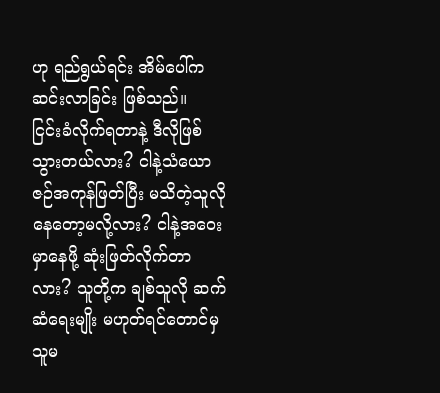ဟု ရည်ရွယ်ရင်း အိမ်ပေါ်က ဆင်းလာခြင်း ဖြစ်သည်။
ငြင်းခံလိုက်ရတာနဲ့ ဒီလိုဖြစ်သွားတယ်လား? ငါနဲ့သံယောဇဉ်အကုန်ဖြတ်ပြီး မသိတဲ့သူလို နေတော့မလို့လား? ငါနဲ့အဝေးမှာနေဖို့ ဆုံးဖြတ်လိုက်တာလား? သူတို့က ချစ်သူလို ဆက်ဆံရေးမျိုး မဟုတ်ရင်တောင်မှ သူမ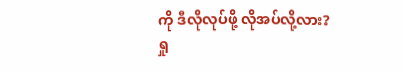ကို ဒီလိုလုပ်ဖို့ လိုအပ်လို့လား?
ရှု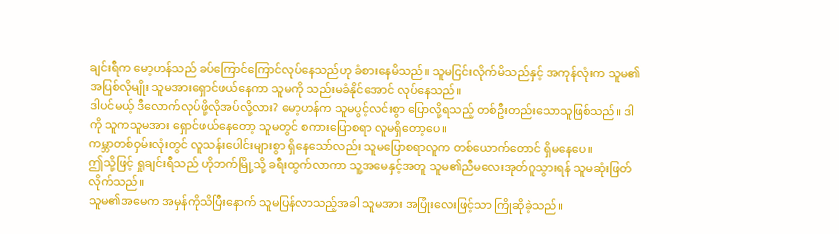ချင်းရီက မော့ဟန်သည် ခပ်ကြောင်ကြောင်လုပ်နေသည်ဟု ခံစားနေမိသည်။ သူမငြင်းလိုက်မိသည်နှင့် အကုန်လုံးက သူမ၏အပြစ်လိုမျိုး သူမအားရှောင်ဖယ်နေကာ သူမကို သည်းမခံနိုင်အောင် လုပ်နေသည်။
ဒါပင်မယ့် ဒီလောက်လုပ်ဖို့လိုအပ်လို့လား? မော့ဟန်က သူမပွင့်လင်းစွာ ပြောလို့ရသည့် တစ်ဦးတည်းသောသူဖြစ်သည်။ ဒါကို သူကသူမအား ရှောင်ဖယ်နေတော့ သူမတွင် စကားပြောစရာ လူမရှိတော့ပေ။
ကမ္ဘာတစ်ဝှမ်းလုံးတွင် လူသန်းပေါင်းများစွာ ရှိနေသော်လည်း သူမပြောစရာလူက တစ်ယောက်တောင် ရှိမနေပေ။
ဤသို့ဖြင့် ရှုချင်းရီသည် ဟိုဘက်မြို့သို့ ခရီးထွက်လာကာ သူ့အမေနှင့်အတူ သူမ၏ညီမလေးအုတ်ဂူသွားရန် သူမဆုံးဖြတ်လိုက်သည်။
သူမ၏အမေက အမှန်ကိုသိပြီးနောက် သူမပြန်လာသည့်အခါ သူမအား အပြုံးလေးဖြင့်သာ ကြိုဆိုခဲ့သည်။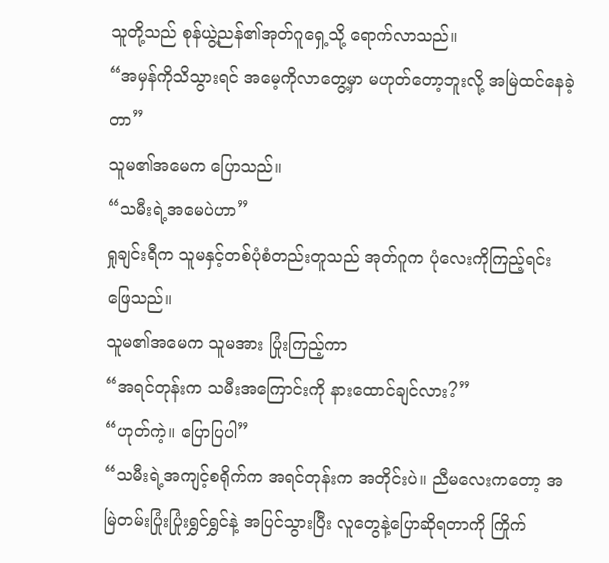သူတို့သည် စုန်ယွဲ့ညန်၏အုတ်ဂူရှေ့သို့ ရောက်လာသည်။
“အမှန်ကိုသိသွားရင် အမေ့ကိုလာတွေ့မှာ မဟုတ်တော့ဘူးလို့ အမြဲထင်နေခဲ့တာ”
သူမ၏အမေက ပြောသည်။
“သမီးရဲ့အမေပဲဟာ”
ရှုချင်းရီက သူမနှင့်တစ်ပုံစံတည်းတူသည် အုတ်ဂူက ပုံလေးကိုကြည့်ရင်း ဖြေသည်။
သူမ၏အမေက သူမအား ပြုံးကြည့်ကာ
“အရင်တုန်းက သမီးအကြောင်းကို နားထောင်ချင်လား?”
“ဟုတ်ကဲ့။ ပြောပြပါ”
“သမီးရဲ့အကျင့်စရိုက်က အရင်တုန်းက အတိုင်းပဲ။ ညီမလေးကတော့ အမြဲတမ်းပြုံးပြုံးရွှင်ရွှင်နဲ့ အပြင်သွားပြီး လူတွေနဲ့ပြောဆိုရတာကို ကြိုက်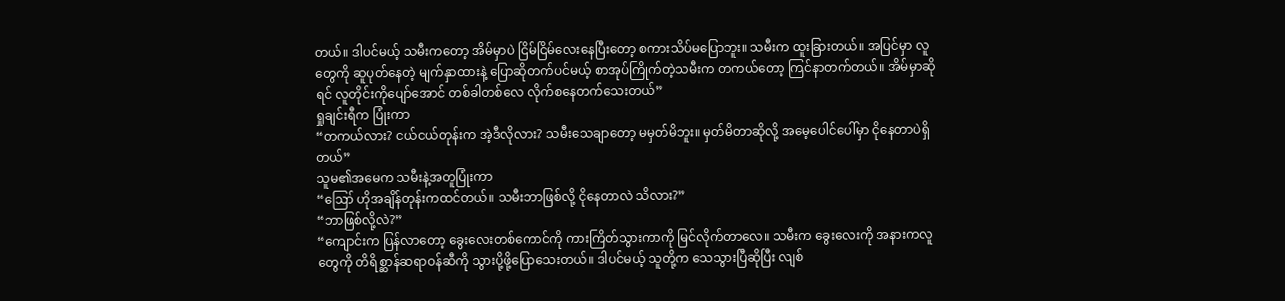တယ်။ ဒါပင်မယ့် သမီးကတော့ အိမ်မှာပဲ ငြိမ်ငြိမ်လေးနေပြီးတော့ စကားသိပ်မပြောဘူး။ သမီးက ထူးခြားတယ်။ အပြင်မှာ လူတွေကို ဆူပုတ်နေတဲ့ မျက်နှာထားနဲ့ ပြောဆိုတက်ပင်မယ့် စာအုပ်ကြိုက်တဲ့သမီးက တကယ်တော့ ကြင်နာတက်တယ်။ အိမ်မှာဆိုရင် လူတိုင်းကိုပျော်အောင် တစ်ခါတစ်လေ လိုက်စနေတက်သေးတယ်”
ရှုချင်းရီက ပြုံးကာ
“တကယ်လား? ငယ်ငယ်တုန်းက အဲ့ဒီလိုလား? သမီးသေချာတော့ မမှတ်မိဘူး။ မှတ်မိတာဆိုလို့ အမေ့ပေါင်ပေါ်မှာ ငိုနေတာပဲရှိတယ်”
သူမ၏အမေက သမီးနဲ့အတူပြုံးကာ
“ဪ ဟိုအချိန်တုန်းကထင်တယ်။ သမီးဘာဖြစ်လို့ ငိုနေတာလဲ သိလား?”
“ဘာဖြစ်လို့လဲ?”
“ကျောင်းက ပြန်လာတော့ ခွေးလေးတစ်ကောင်ကို ကားကြိတ်သွားကာကို မြင်လိုက်တာလေ။ သမီးက ခွေးလေးကို အနားကလူတွေကို တိရိစ္ဆာန်ဆရာဝန်ဆီကို သွားပို့ဖို့ပြောသေးတယ်။ ဒါပင်မယ့် သူတို့က သေသွားပြီဆိုပြီး လျစ်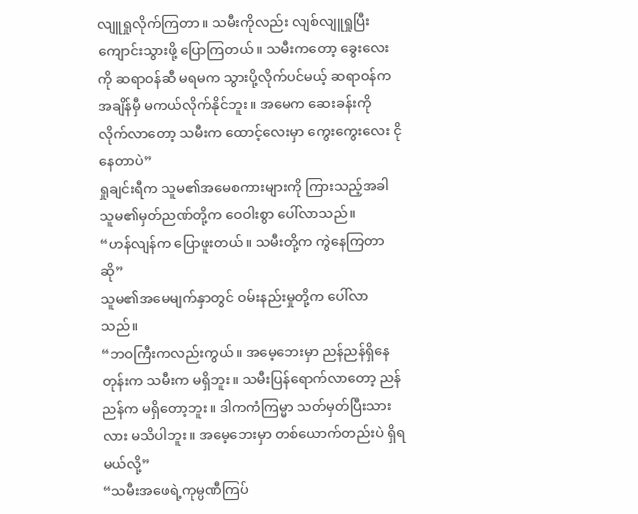လျူရှုလိုက်ကြတာ။ သမီးကိုလည်း လျစ်လျူရှုပြီး ကျောင်းသွားဖို့ ပြောကြတယ်။ သမီးကတော့ ခွေးလေးကို ဆရာဝန်ဆီ မရမက သွားပို့လိုက်ပင်မယ့် ဆရာဝန်က အချိန်မှီ မကယ်လိုက်နိုင်ဘူး။ အမေက ဆေးခန်းကို လိုက်လာတော့ သမီးက ထောင့်လေးမှာ ကွေးကွေးလေး ငိုနေတာပဲ”
ရှုချင်းရီက သူမ၏အမေစကားများကို ကြားသည့်အခါ သူမ၏မှတ်ညဏ်တို့က ဝေဝါးစွာ ပေါ်လာသည်။
“ဟန်လျန်က ပြောဖူးတယ်။ သမီးတို့က ကွဲနေကြတာဆို”
သူမ၏အမေမျက်နှာတွင် ဝမ်းနည်းမှုတို့က ပေါ်လာသည်။
“ဘဝကြီးကလည်းကွယ်။ အမေ့ဘေးမှာ ညန်ညန်ရှိနေတုန်းက သမီးက မရှိဘူး။ သမီးပြန်ရောက်လာတော့ ညန်ညန်က မရှိတော့ဘူး။ ဒါကကံကြမ္မာ သတ်မှတ်ပြီးသားလား မသိပါဘူး။ အမေ့ဘေးမှာ တစ်ယောက်တည်းပဲ ရှိရမယ်လို့”
“သမီးအဖေရဲ့ကုမ္ပဏီကြပ်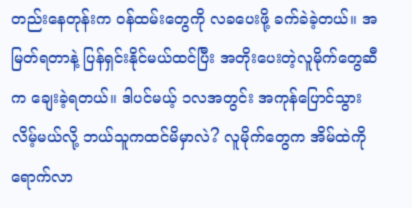တည်းနေတုန်းက ဝန်ထမ်းတွေကို လခပေးဖို့ ခက်ခဲခဲ့တယ်။ အမြတ်ရတာနဲ့ ပြန်ရှင်းနိုင်မယ်ထင်ပြီး အတိုးပေးတဲ့လူမိုက်တွေဆီက ချေးခဲ့ရတယ်။ ဒါပင်မယ့် ၁လအတွင်း အကုန်ပြောင်သွားလိမ့်မယ်လို့ ဘယ်သူကထင်မိမှာလဲ? လူမိုက်တွေက အိမ်ထဲကိုရောက်လာ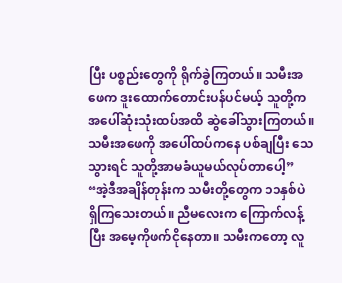ပြီး ပစ္စည်းတွေကို ရိုက်ခွဲကြတယ်။ သမီးအဖေက ဒူးထောက်တောင်းပန်ပင်မယ့် သူတို့က အပေါ်ဆုံးသုံးထပ်အထိ ဆွဲခေါ်သွားကြတယ်။ သမီးအဖေကို အပေါ်ထပ်ကနေ ပစ်ချပြီး သေသွားရင် သူတို့အာမခံယူမယ်လုပ်တာပေါ့”
“အဲ့ဒီအချိန်တုန်းက သမီးတို့တွေက ၁၁နှစ်ပဲ ရှိကြသေးတယ်။ ညီမလေးက ကြောက်လန့်ပြီး အမေ့ကိုဖက်ငိုနေတာ။ သမီးကတော့ လူ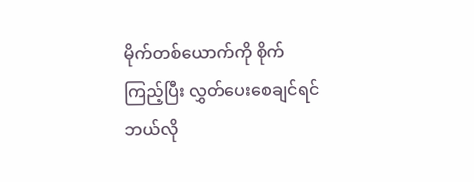မိုက်တစ်ယောက်ကို စိုက်ကြည့်ပြီး လွှတ်ပေးစေချင်ရင် ဘယ်လို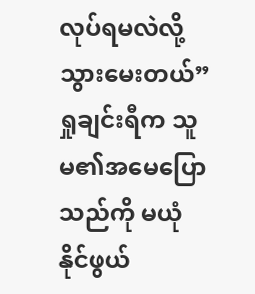လုပ်ရမလဲလို့ သွားမေးတယ်”
ရှုချင်းရီက သူမ၏အမေပြောသည်ကို မယုံနိုင်ဖွယ်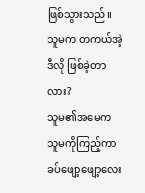ဖြစ်သွားသည်။ သူမက တကယ်အဲ့ဒီလို ဖြစ်ခဲ့တာလား?
သူမ၏အမေက သူမကိုကြည့်ကာ ခပ်ဖျော့ဖျော့လေး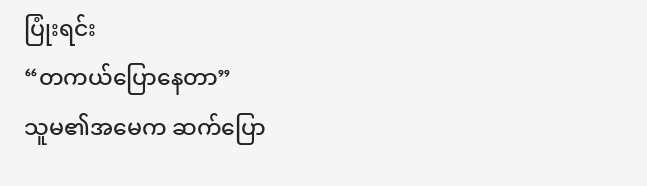ပြုံးရင်း
“တကယ်ပြောနေတာ”
သူမ၏အမေက ဆက်ပြော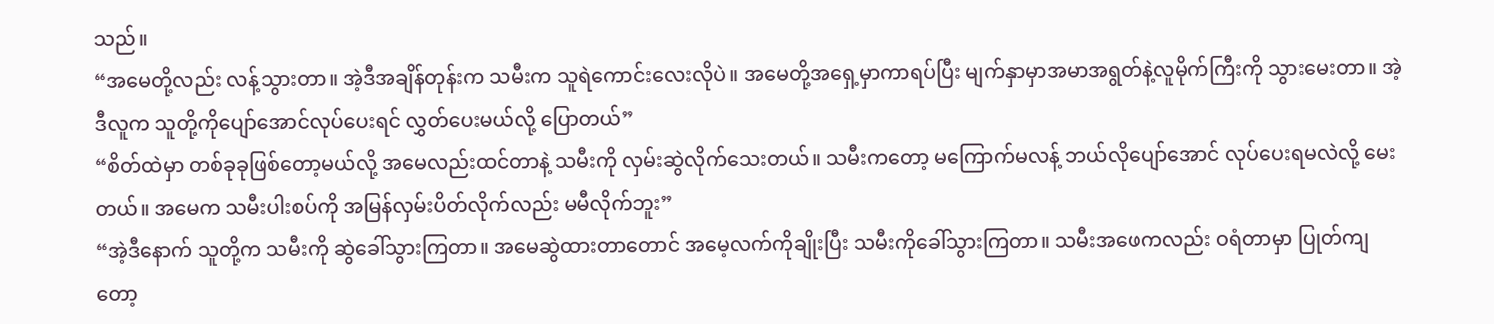သည်။
“အမေတို့လည်း လန့်သွားတာ။ အဲ့ဒီအချိန်တုန်းက သမီးက သူရဲကောင်းလေးလိုပဲ။ အမေတို့အရှေ့မှာကာရပ်ပြီး မျက်နှာမှာအမာအရွတ်နဲ့လူမိုက်ကြီးကို သွားမေးတာ။ အဲ့ဒီလူက သူတို့ကိုပျော်အောင်လုပ်ပေးရင် လွှတ်ပေးမယ်လို့ ပြောတယ်”
“စိတ်ထဲမှာ တစ်ခုခုဖြစ်တော့မယ်လို့ အမေလည်းထင်တာနဲ့ သမီးကို လှမ်းဆွဲလိုက်သေးတယ်။ သမီးကတော့ မကြောက်မလန့် ဘယ်လိုပျော်အောင် လုပ်ပေးရမလဲလို့ မေးတယ်။ အမေက သမီးပါးစပ်ကို အမြန်လှမ်းပိတ်လိုက်လည်း မမီလိုက်ဘူး”
“အဲ့ဒီနောက် သူတို့က သမီးကို ဆွဲခေါ်သွားကြတာ။ အမေဆွဲထားတာတောင် အမေ့လက်ကိုချိုးပြီး သမီးကိုခေါ်သွားကြတာ။ သမီးအဖေကလည်း ဝရံတာမှာ ပြုတ်ကျတော့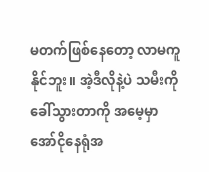မတက်ဖြစ်နေတော့ လာမကူနိုင်ဘူး။ အဲ့ဒီလိုနဲ့ပဲ သမီးကိုခေါ်သွားတာကို အမေ့မှာ အော်ငိုနေရုံအ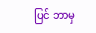ပြင် ဘာမှ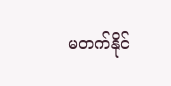မတက်နိုင်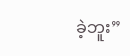ခဲ့ဘူး”